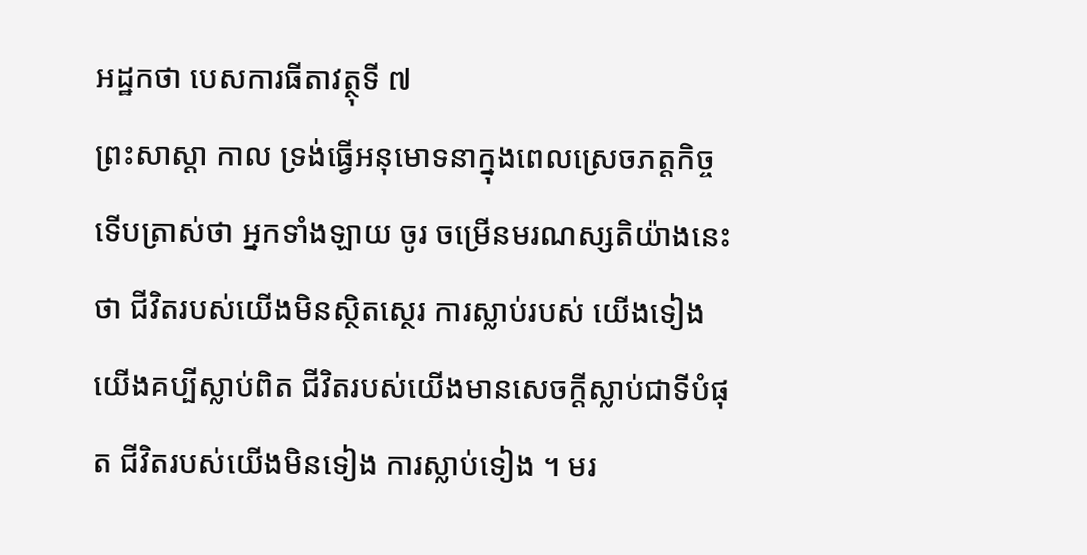អដ្ឋកថា បេសការធីតាវត្ថុទី ៧
ព្រះសាស្តា កាល ទ្រង់ធ្វើអនុមោទនាក្នុងពេលស្រេចភត្តកិច្ច ទើបត្រាស់ថា អ្នកទាំងឡាយ ចូរ ចម្រើនមរណស្សតិយ៉ាងនេះថា ជីវិតរបស់យើងមិនស្ថិតស្ថេរ ការស្លាប់របស់ យើងទៀង យើងគប្បីស្លាប់ពិត ជីវិតរបស់យើងមានសេចក្តីស្លាប់ជាទីបំផុត ជីវិតរបស់យើងមិនទៀង ការស្លាប់ទៀង ។ មរ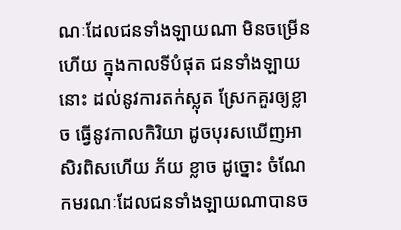ណៈដែលជនទាំងឡាយណា មិនចម្រើនហើយ ក្នុងកាលទីបំផុត ជនទាំងឡាយនោះ ដល់នូវការតក់ស្លុត ស្រែកគួរឲ្យខ្លាច ធ្វើនូវកាលកិរិយា ដូចបុរសឃើញអាសិរពិសហើយ ភ័យ ខ្លាច ដូច្នោះ ចំណែកមរណៈដែលជនទាំងឡាយណាបានច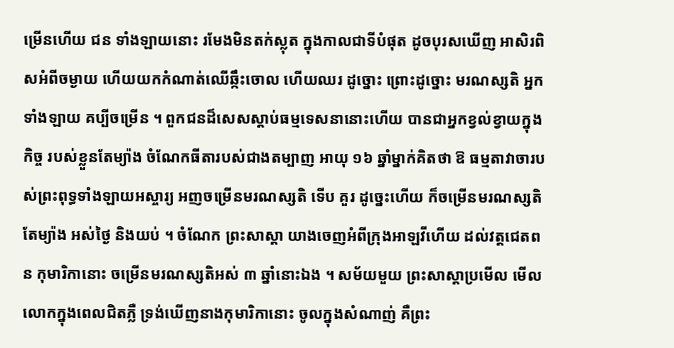ម្រើនហើយ ជន ទាំងឡាយនោះ រមែងមិនតក់ស្លុត ក្នុងកាលជាទីបំផុត ដូចបុរសឃើញ អាសិរពិសអំពីចម្ងាយ ហើយយកកំណាត់ឈើឆ្កឹះចោល ហើយឈរ ដូច្នោះ ព្រោះដូច្នោះ មរណស្សតិ អ្នកទាំងឡាយ គប្បីចម្រើន ។ ពួកជនដ៏សេសស្តាប់ធម្មទេសនានោះហើយ បានជាអ្នកខ្វល់ខ្វាយក្នុងកិច្ច របស់ខ្លួនតែម្យ៉ាង ចំណែកធីតារបស់ជាងតម្បាញ អាយុ ១៦ ឆ្នាំម្នាក់គិតថា ឱ ធម្មតាវាចារបស់ព្រះពុទ្ធទាំងឡាយអស្ចារ្យ អញចម្រើនមរណស្សតិ ទើប គួរ ដូច្នេះហើយ ក៏ចម្រើនមរណស្សតិតែម្យ៉ាង អស់ថ្ងៃ និងយប់ ។ ចំណែក ព្រះសាស្តា យាងចេញអំពីក្រុងអាឡវីហើយ ដល់វត្តជេតពន កុមារិកានោះ ចម្រើនមរណស្សតិអស់ ៣ ឆ្នាំនោះឯង ។ សម័យមួយ ព្រះសាស្តាប្រមើល មើលលោកក្នុងពេលជិតភ្លឺ ទ្រង់ឃើញនាងកុមារិកានោះ ចូលក្នុងសំណាញ់ គឺព្រះ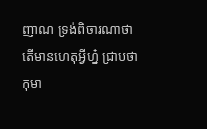ញាណ ទ្រង់ពិចារណាថា តើមានហេតុអ្វីហ្ន៎ ជ្រាបថា កុមា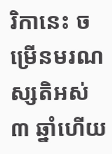រិកានេះ ចម្រើនមរណស្សតិអស់ ៣ ឆ្នាំហើយ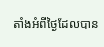តាំងអំពីថ្ងៃដែលបាន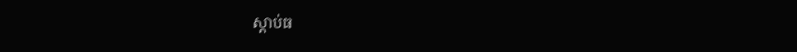ស្តាប់ធ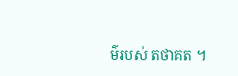ម៌របស់ តថាគត ។